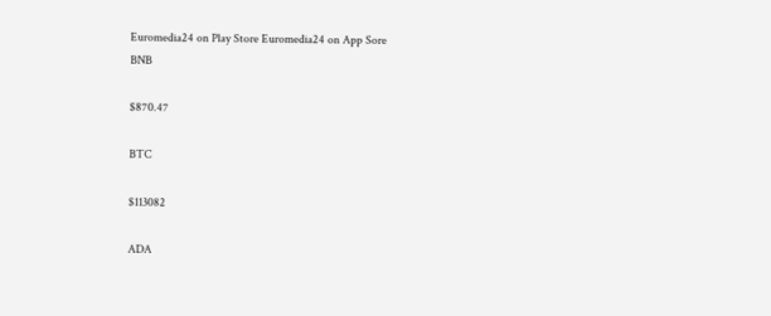Euromedia24 on Play Store Euromedia24 on App Sore
BNB

$870.47

BTC

$113082

ADA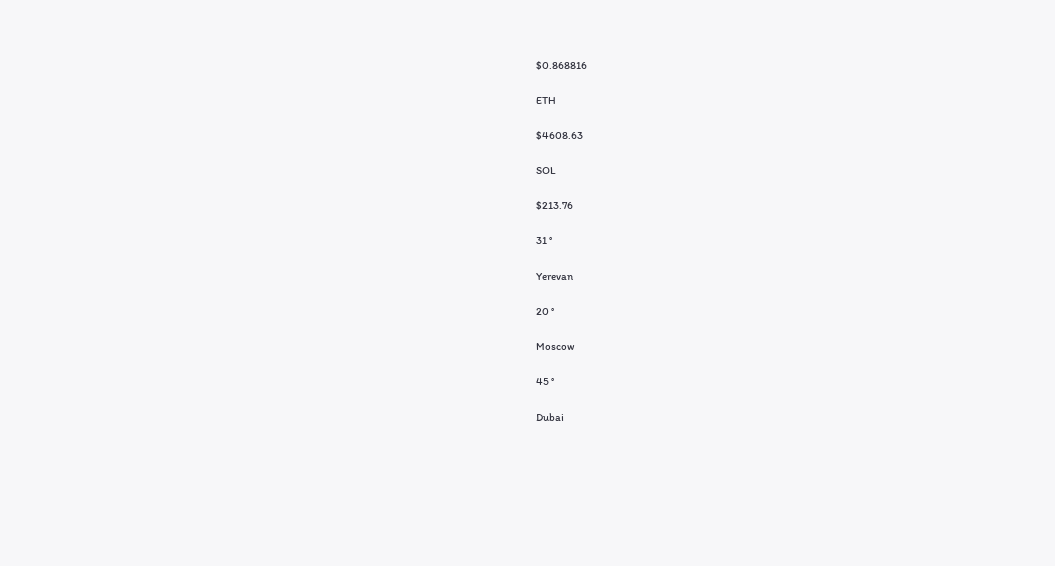$0.868816

ETH

$4608.63

SOL

$213.76

31 °

Yerevan

20 °

Moscow

45 °

Dubai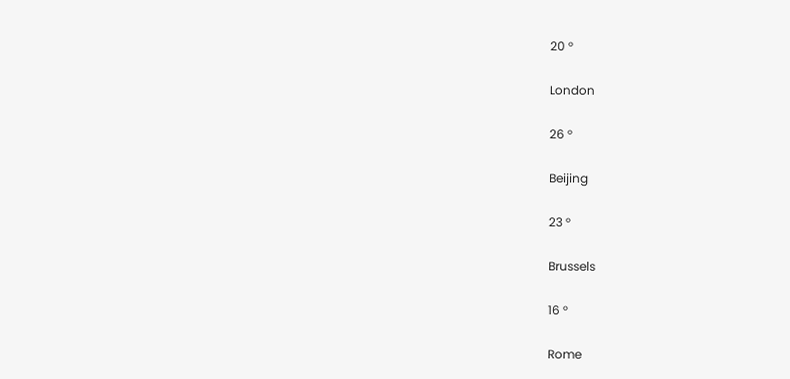20 °

London

26 °

Beijing

23 °

Brussels

16 °

Rome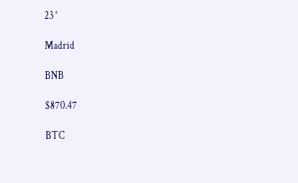23 °

Madrid

BNB

$870.47

BTC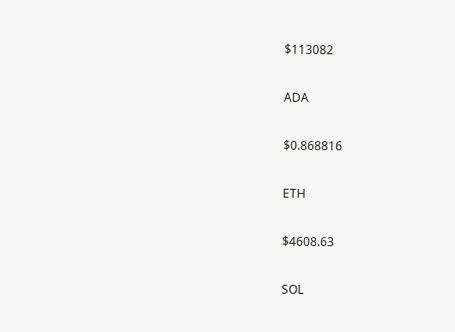$113082

ADA

$0.868816

ETH

$4608.63

SOL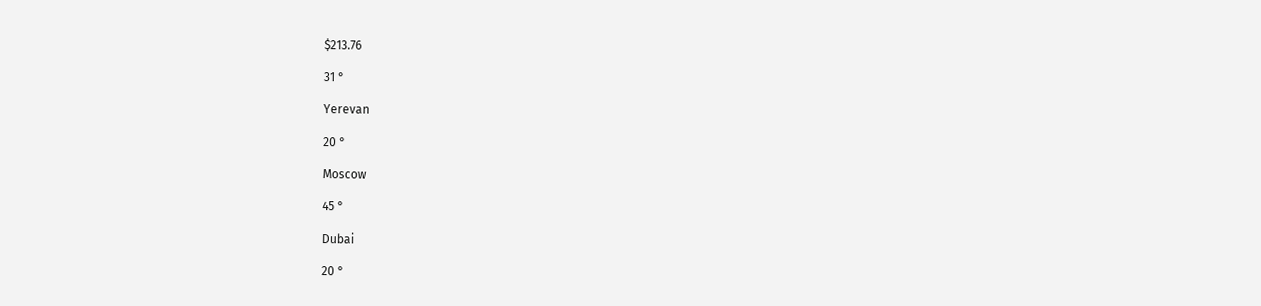$213.76

31 °

Yerevan

20 °

Moscow

45 °

Dubai

20 °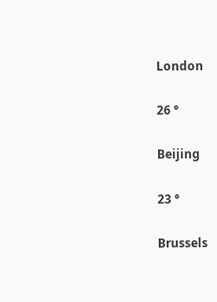London

26 °

Beijing

23 °

Brussels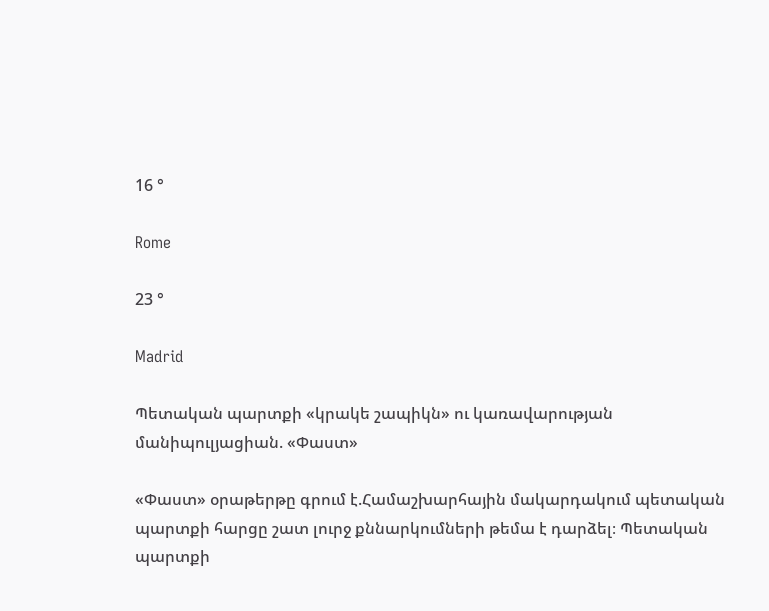16 °

Rome

23 °

Madrid

Պետական պարտքի «կրակե շապիկն» ու կառավարության մանիպուլյացիան. «Փաստ»

«Փաստ» օրաթերթը գրում է.Համաշխարհային մակարդակում պետական պարտքի հարցը շատ լուրջ քննարկումների թեմա է դարձել։ Պետական պարտքի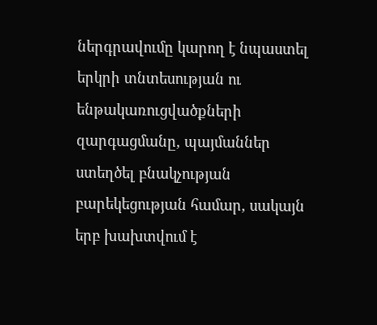ներգրավումը կարող է նպաստել երկրի տնտեսության ու ենթակառուցվածքների զարգացմանը, պայմաններ ստեղծել բնակչության բարեկեցության համար, սակայն երբ խախտվում է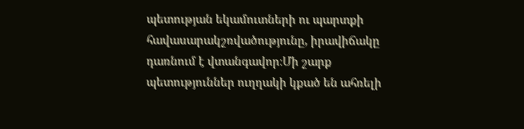պետության եկամուտների ու պարտքի հավասարակշռվածությունը, իրավիճակը դառնում է վտանգավոր։Մի շարք պետություններ ուղղակի կքած են ահռելի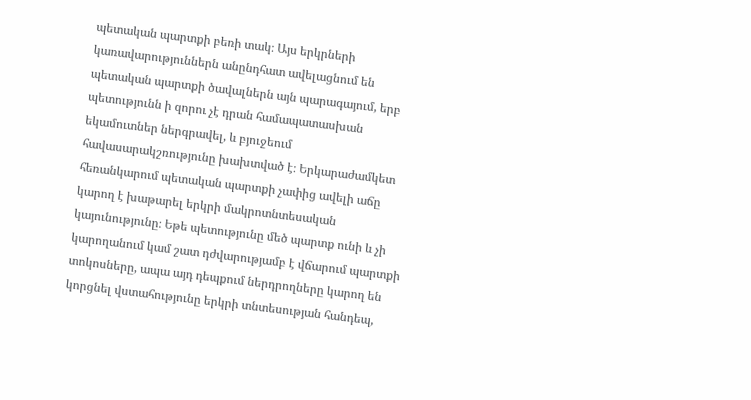պետական պարտքի բեռի տակ։ Այս երկրների կառավարություններն անընդհատ ավելացնում են պետական պարտքի ծավալներն այն պարագայում, երբ պետությունն ի զորու չէ դրան համապատասխան եկամուտներ ներգրավել, և բյուջեում հավասարակշռությունը խախտված է։ Երկարաժամկետ հեռանկարում պետական պարտքի չափից ավելի աճը կարող է խաթարել երկրի մակրոտնտեսական կայունությունը։ Եթե պետությունը մեծ պարտք ունի և չի կարողանում կամ շատ դժվարությամբ է վճարում պարտքի տոկոսները, ապա այդ դեպքում ներդրողները կարող են կորցնել վստահությունը երկրի տնտեսության հանդեպ,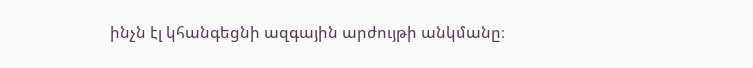ինչն էլ կհանգեցնի ազգային արժույթի անկմանը։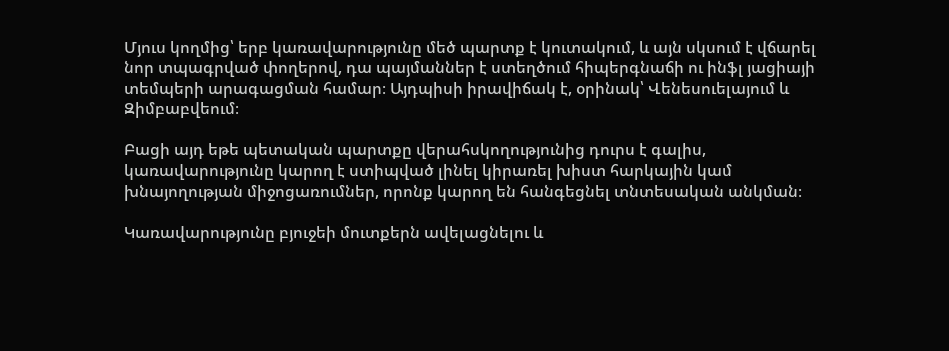Մյուս կողմից՝ երբ կառավարությունը մեծ պարտք է կուտակում, և այն սկսում է վճարել նոր տպագրված փողերով, դա պայմաններ է ստեղծում հիպերգնաճի ու ինֆլ յացիայի տեմպերի արագացման համար։ Այդպիսի իրավիճակ է, օրինակ՝ Վենեսուելայում և Զիմբաբվեում։

Բացի այդ եթե պետական պարտքը վերահսկողությունից դուրս է գալիս, կառավարությունը կարող է ստիպված լինել կիրառել խիստ հարկային կամ խնայողության միջոցառումներ, որոնք կարող են հանգեցնել տնտեսական անկման։

Կառավարությունը բյուջեի մուտքերն ավելացնելու և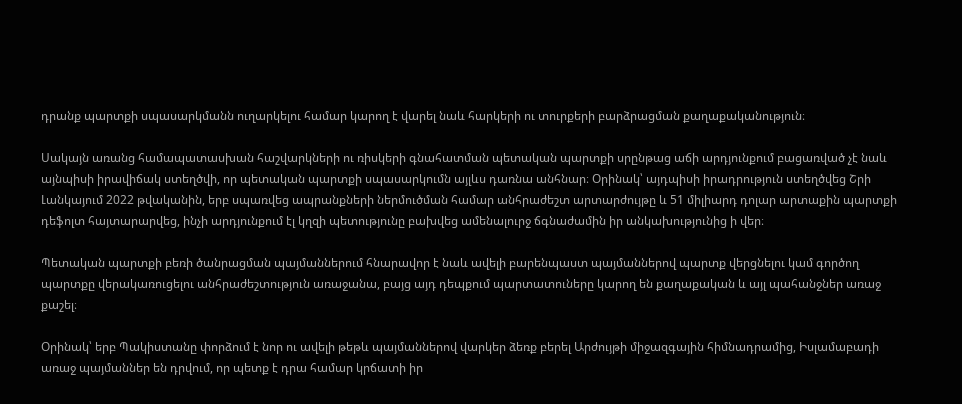դրանք պարտքի սպասարկմանն ուղարկելու համար կարող է վարել նաև հարկերի ու տուրքերի բարձրացման քաղաքականություն։

Սակայն առանց համապատասխան հաշվարկների ու ռիսկերի գնահատման պետական պարտքի սրընթաց աճի արդյունքում բացառված չէ նաև այնպիսի իրավիճակ ստեղծվի, որ պետական պարտքի սպասարկումն այլևս դառնա անհնար։ Օրինակ՝ այդպիսի իրադրություն ստեղծվեց Շրի Լանկայում 2022 թվականին, երբ սպառվեց ապրանքների ներմուծման համար անհրաժեշտ արտարժույթը և 51 միլիարդ դոլար արտաքին պարտքի դեֆոլտ հայտարարվեց, ինչի արդյունքում էլ կղզի պետությունը բախվեց ամենալուրջ ճգնաժամին իր անկախությունից ի վեր։

Պետական պարտքի բեռի ծանրացման պայմաններում հնարավոր է նաև ավելի բարենպաստ պայմաններով պարտք վերցնելու կամ գործող պարտքը վերակառուցելու անհրաժեշտություն առաջանա, բայց այդ դեպքում պարտատուները կարող են քաղաքական և այլ պահանջներ առաջ քաշել։

Օրինակ՝ երբ Պակիստանը փորձում է նոր ու ավելի թեթև պայմաններով վարկեր ձեռք բերել Արժույթի միջազգային հիմնադրամից, Իսլամաբադի առաջ պայմաններ են դրվում, որ պետք է դրա համար կրճատի իր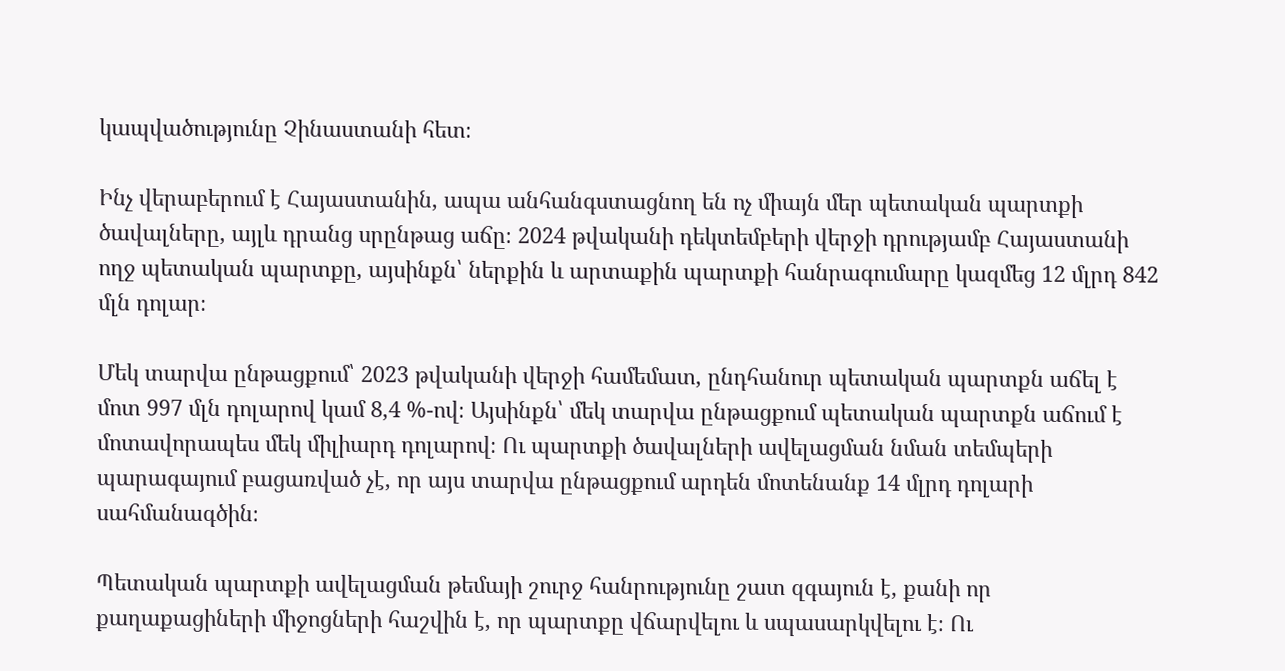կապվածությունը Չինաստանի հետ։

Ինչ վերաբերում է Հայաստանին, ապա անհանգստացնող են ոչ միայն մեր պետական պարտքի ծավալները, այլև դրանց սրընթաց աճը։ 2024 թվականի դեկտեմբերի վերջի դրությամբ Հայաստանի ողջ պետական պարտքը, այսինքն՝ ներքին և արտաքին պարտքի հանրագումարը կազմեց 12 մլրդ 842 մլն դոլար։

Մեկ տարվա ընթացքում՝ 2023 թվականի վերջի համեմատ, ընդհանուր պետական պարտքն աճել է մոտ 997 մլն դոլարով կամ 8,4 %-ով։ Այսինքն՝ մեկ տարվա ընթացքում պետական պարտքն աճում է մոտավորապես մեկ միլիարդ դոլարով։ Ու պարտքի ծավալների ավելացման նման տեմպերի պարագայում բացառված չէ, որ այս տարվա ընթացքում արդեն մոտենանք 14 մլրդ դոլարի սահմանագծին։

Պետական պարտքի ավելացման թեմայի շուրջ հանրությունը շատ զգայուն է, քանի որ քաղաքացիների միջոցների հաշվին է, որ պարտքը վճարվելու և սպասարկվելու է։ Ու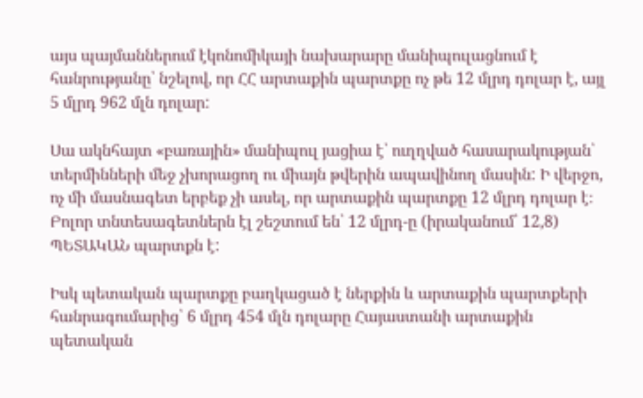այս պայմաններում էկոնոմիկայի նախարարը մանիպուլացնում է հանրությանը՝ նշելով, որ ՀՀ արտաքին պարտքը ոչ թե 12 մլրդ դոլար է, այլ 5 մլրդ 962 մլն դոլար:

Սա ակնհայտ «բառային» մանիպուլ յացիա է՝ ուղղված հասարակության՝ տերմինների մեջ չխորացող ու միայն թվերին ապավինող մասին: Ի վերջո, ոչ մի մասնագետ երբեք չի ասել, որ արտաքին պարտքը 12 մլրդ դոլար է։ Բոլոր տնտեսագետներն էլ շեշտում են՝ 12 մլրդ-ը (իրականում՝ 12,8) ՊԵՏԱԿԱՆ պարտքն է:

Իսկ պետական պարտքը բաղկացած է ներքին և արտաքին պարտքերի հանրագումարից՝ 6 մլրդ 454 մլն դոլարը Հայաստանի արտաքին պետական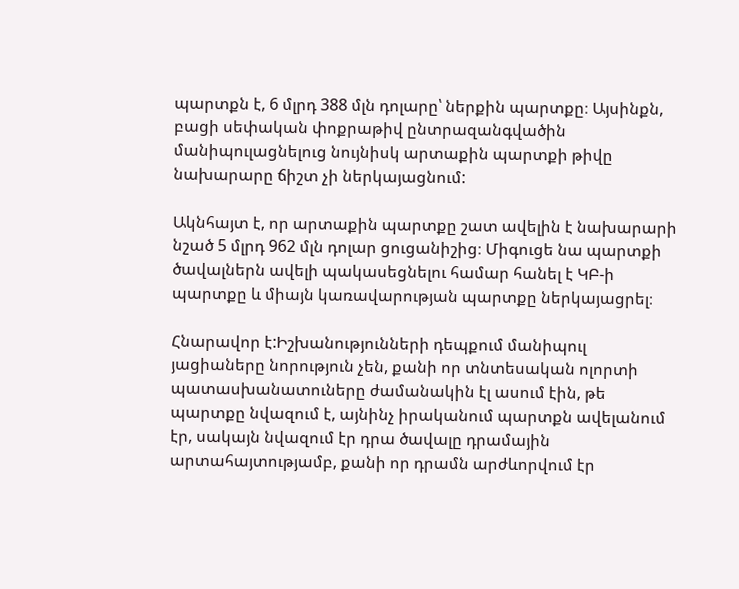պարտքն է, 6 մլրդ 388 մլն դոլարը՝ ներքին պարտքը։ Այսինքն, բացի սեփական փոքրաթիվ ընտրազանգվածին մանիպուլացնելուց նույնիսկ արտաքին պարտքի թիվը նախարարը ճիշտ չի ներկայացնում:

Ակնհայտ է, որ արտաքին պարտքը շատ ավելին է նախարարի նշած 5 մլրդ 962 մլն դոլար ցուցանիշից։ Միգուցե նա պարտքի ծավալներն ավելի պակասեցնելու համար հանել է ԿԲ-ի պարտքը և միայն կառավարության պարտքը ներկայացրել։

Հնարավոր է:Իշխանությունների դեպքում մանիպուլ յացիաները նորություն չեն, քանի որ տնտեսական ոլորտի պատասխանատուները ժամանակին էլ ասում էին, թե պարտքը նվազում է, այնինչ իրականում պարտքն ավելանում էր, սակայն նվազում էր դրա ծավալը դրամային արտահայտությամբ, քանի որ դրամն արժևորվում էր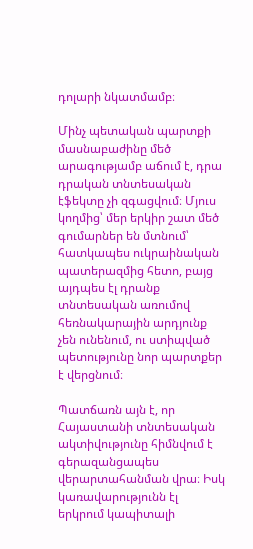դոլարի նկատմամբ։

Մինչ պետական պարտքի մասնաբաժինը մեծ արագությամբ աճում է, դրա դրական տնտեսական էֆեկտը չի զգացվում։ Մյուս կողմից՝ մեր երկիր շատ մեծ գումարներ են մտնում՝ հատկապես ուկրաինական պատերազմից հետո, բայց այդպես էլ դրանք տնտեսական առումով հեռնակարային արդյունք չեն ունենում, ու ստիպված պետությունը նոր պարտքեր է վերցնում։

Պատճառն այն է, որ Հայաստանի տնտեսական ակտիվությունը հիմնվում է գերազանցապես վերարտահանման վրա։ Իսկ կառավարությունն էլ երկրում կապիտալի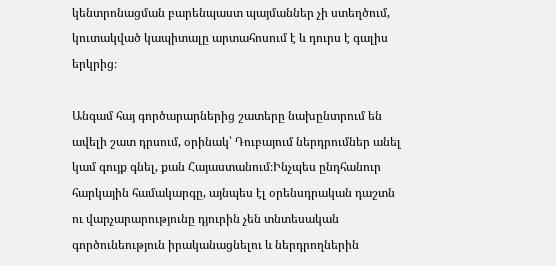կենտրոնացման բարենպաստ պայմաններ չի ստեղծում, կուտակված կապիտալը արտահոսում է և դուրս է գալիս երկրից։

Անգամ հայ գործարարներից շատերը նախընտրում են ավելի շատ դրսում, օրինակ՝ Դուբայում ներդրումներ անել կամ գույք գնել, քան Հայաստանում։Ինչպես ընդհանուր հարկային համակարգը, այնպես էլ օրենսդրական դաշտն ու վարչարարությունը դյուրին չեն տնտեսական գործունեություն իրականացնելու և ներդրողներին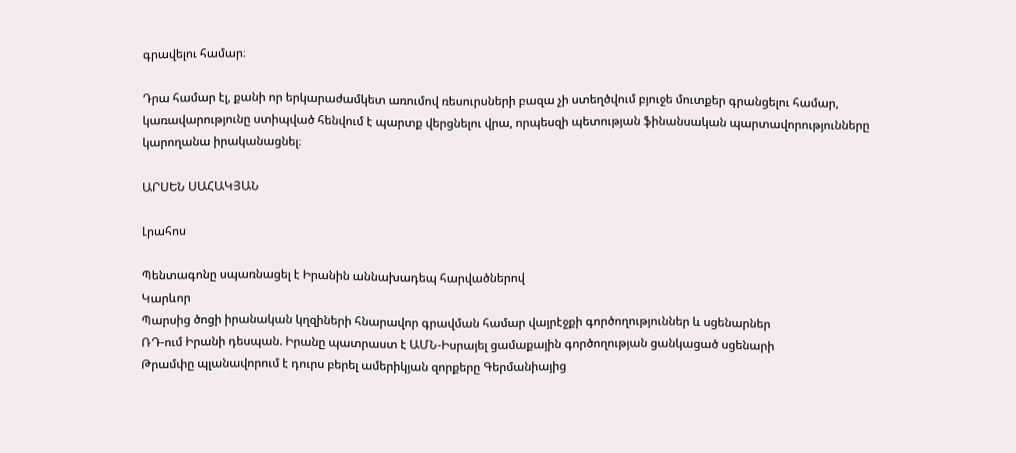գրավելու համար։

Դրա համար էլ, քանի որ երկարաժամկետ առումով ռեսուրսների բազա չի ստեղծվում բյուջե մուտքեր գրանցելու համար, կառավարությունը ստիպված հենվում է պարտք վերցնելու վրա, որպեսզի պետության ֆինանսական պարտավորությունները կարողանա իրականացնել։

ԱՐՍԵՆ ՍԱՀԱԿՅԱՆ

Լրահոս

Պենտագոնը սպառնացել է Իրանին աննախադեպ հարվածներով
Կարևոր
Պարսից ծոցի իրանական կղզիների հնարավոր գրավման համար վայրէջքի գործողություններ և սցենարներ
ՌԴ-ում Իրանի դեսպան. Իրանը պատրաստ է ԱՄՆ-Իսրայել ցամաքային գործողության ցանկացած սցենարի
Թրամփը պլանավորում է դուրս բերել ամերիկյան զորքերը Գերմանիայից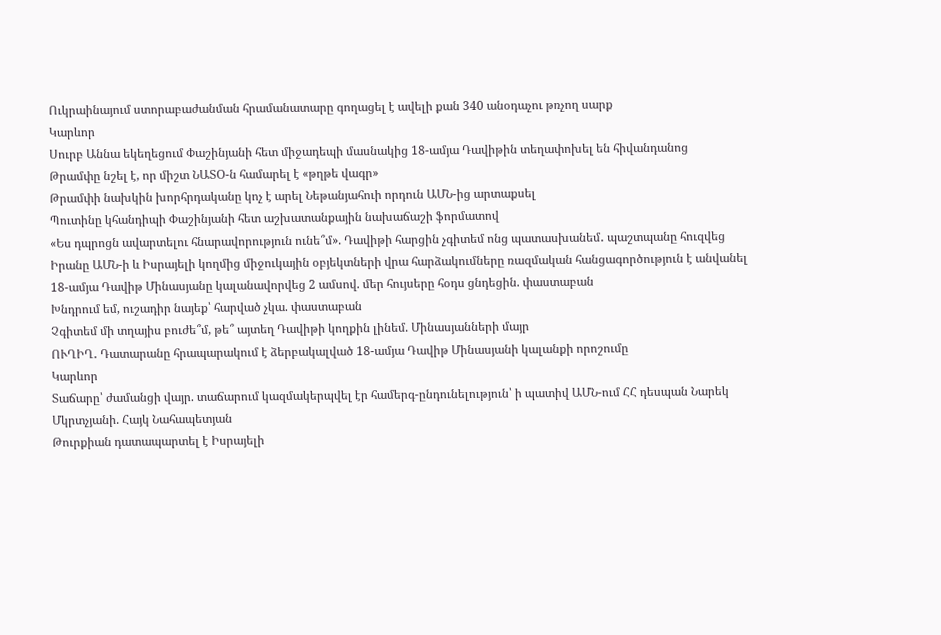Ուկրաինայում ստորաբաժանման հրամանատարը գողացել է ավելի քան 340 անօդաչու թռչող սարք
Կարևոր
Սուրբ Աննա եկեղեցում Փաշինյանի հետ միջադեպի մասնակից 18-ամյա Դավիթին տեղափոխել են հիվանդանոց
Թրամփը նշել է, որ միշտ ՆԱՏՕ-ն համարել է «թղթե վագր»
Թրամփի նախկին խորհրդականը կոչ է արել Նեթանյահուի որդուն ԱՄՆ-ից արտաքսել
Պուտինը կհանդիպի Փաշինյանի հետ աշխատանքային նախաճաշի ֆորմատով
«Ես դպրոցն ավարտելու հնարավորություն ունե՞մ». Դավիթի հարցին չգիտեմ ոնց պատասխանեմ․ պաշտպանը հուզվեց
Իրանը ԱՄՆ-ի և Իսրայելի կողմից միջուկային օբյեկտների վրա հարձակումները ռազմական հանցագործություն է անվանել
18-ամյա Դավիթ Մինասյանը կալանավորվեց 2 ամսով. մեր հույսերը հօդս ցնդեցին. փաստաբան
Խնդրում եմ, ուշադիր նայեք՝ հարված չկա. փաստաբան
Չգիտեմ մի տղայիս բուժե՞մ, թե՞ այտեղ Դավիթի կողքին լինեմ. Մինասյանների մայր
ՈՒՂԻՂ․ Դատարանը հրապարակում է ձերբակալված 18-ամյա Դավիթ Մինասյանի կալանքի որոշումը
Կարևոր
Տաճարը՝ ժամանցի վայր. տաճարում կազմակերպվել էր համերգ-ընդունելություն՝ ի պատիվ ԱՄՆ-ում ՀՀ դեսպան Նարեկ Մկրտչյանի. Հայկ Նահապետյան
Թուրքիան դատապարտել է Իսրայելի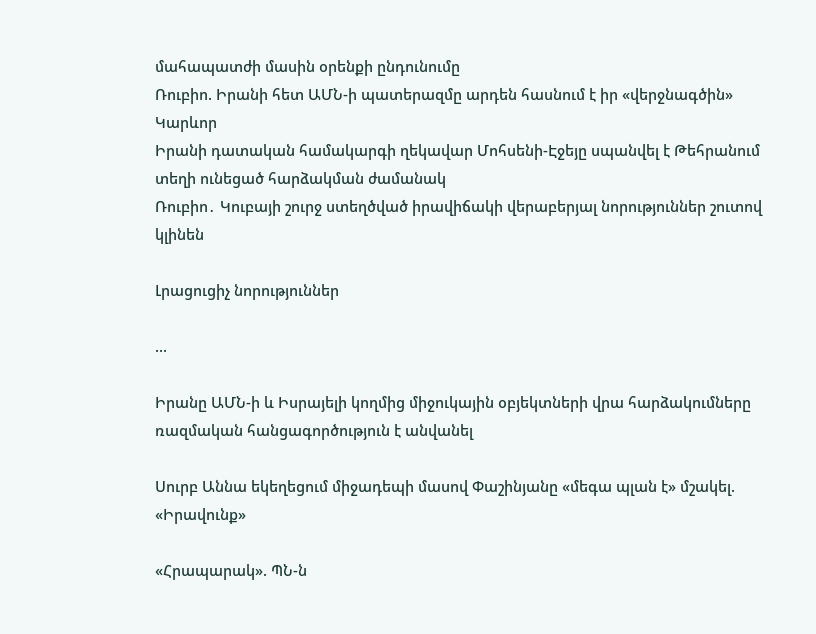մահապատժի մասին օրենքի ընդունումը
Ռուբիո. Իրանի հետ ԱՄՆ-ի պատերազմը արդեն հասնում է իր «վերջնագծին»
Կարևոր
Իրանի դատական համակարգի ղեկավար Մոհսենի-Էջեյը սպանվել է Թեհրանում տեղի ունեցած հարձակման ժամանակ
Ռուբիո․ Կուբայի շուրջ ստեղծված իրավիճակի վերաբերյալ նորություններ շուտով կլինեն

Լրացուցիչ նորություններ

...

Իրանը ԱՄՆ-ի և Իսրայելի կողմից միջուկային օբյեկտների վրա հարձակումները ռազմական հանցագործություն է անվանել

Սուրբ Աննա եկեղեցում միջադեպի մասով Փաշինյանը «մեգա պլան է» մշակել. «Իրավունք»

«Հրապարակ». ՊՆ-ն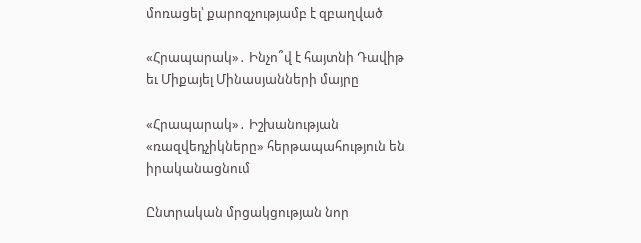մոռացել՝ քարոզչությամբ է զբաղված

«Հրապարակ»․ Ինչո՞վ է հայտնի Դավիթ եւ Միքայել Մինասյանների մայրը

«Հրապարակ»․ Իշխանության «ռազվեդչիկները» հերթապահություն են իրականացնում

Ընտրական մրցակցության նոր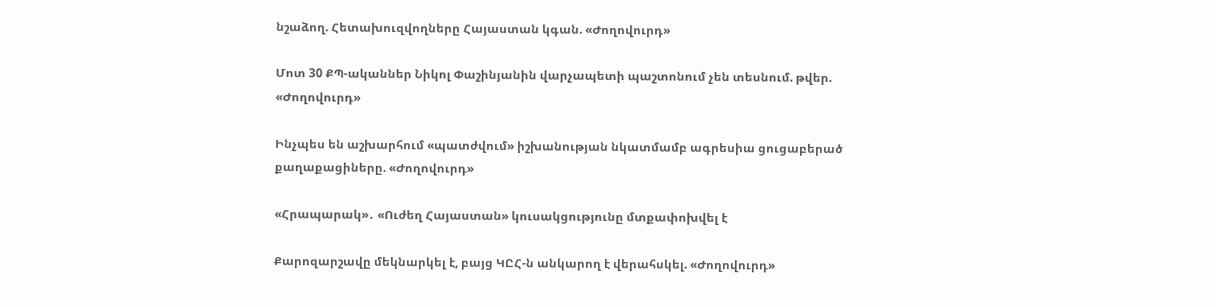նշաձող. Հետախուզվողները Հայաստան կգան. «Ժողովուրդ»

Մոտ 30 ՔՊ-ականներ Նիկոլ Փաշինյանին վարչապետի պաշտոնում չեն տեսնում. թվեր. «Ժողովուրդ»

Ինչպես են աշխարհում «պատժվում» իշխանության նկատմամբ ագրեսիա ցուցաբերած քաղաքացիները. «Ժողովուրդ»

«Հրապարակ»․ «Ուժեղ Հայաստան» կուսակցությունը մտքափոխվել է

Քարոզարշավը մեկնարկել է, բայց ԿԸՀ-ն անկարող է վերահսկել. «Ժողովուրդ»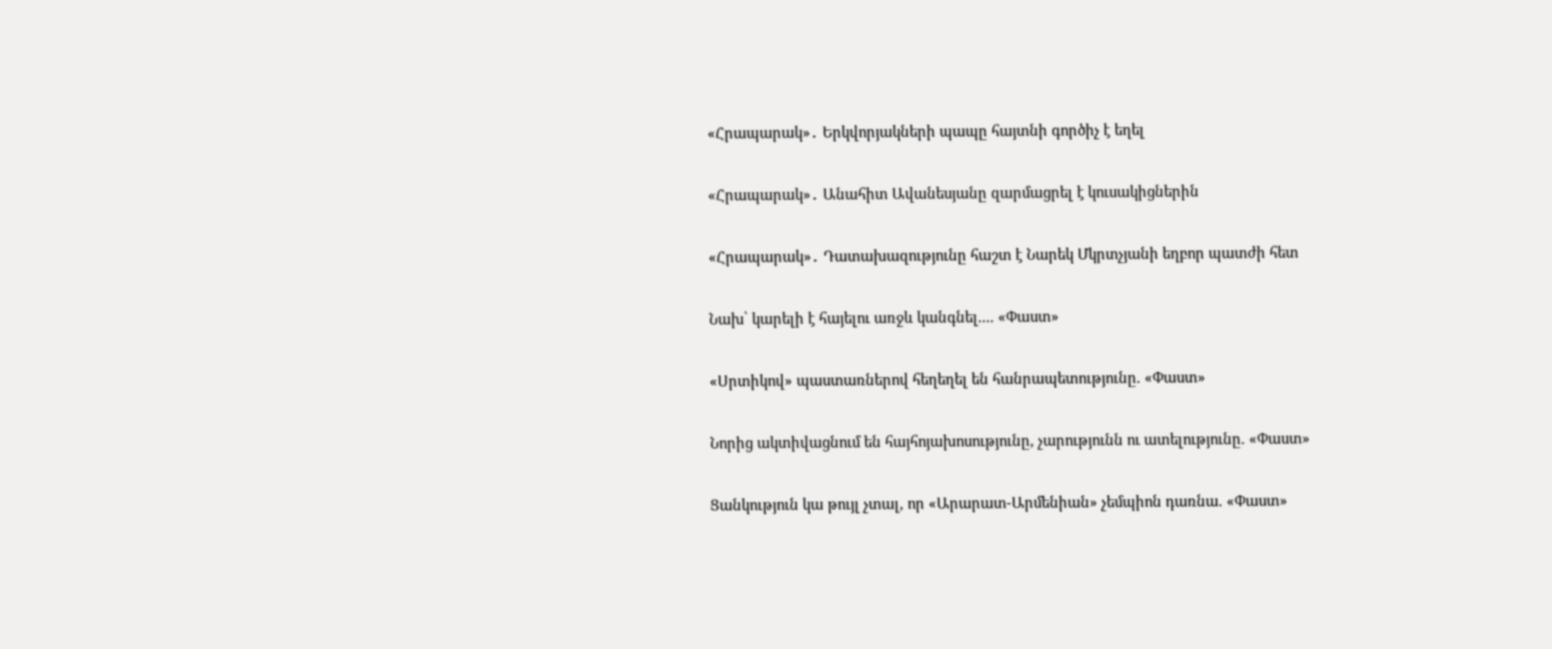«Հրապարակ»․ Երկվորյակների պապը հայտնի գործիչ է եղել

«Հրապարակ»․ Անահիտ Ավանեսյանը զարմացրել է կուսակիցներին

«Հրապարակ»․ Դատախազությունը հաշտ է Նարեկ Մկրտչյանի եղբոր պատժի հետ

Նախ՝ կարելի է հայելու առջև կանգնել.... «Փաստ»

«Սրտիկով» պաստառներով հեղեղել են հանրապետությունը. «Փաստ»

Նորից ակտիվացնում են հայհոյախոսությունը, չարությունն ու ատելությունը. «Փաստ»

Ցանկություն կա թույլ չտալ, որ «Արարատ-Արմենիան» չեմպիոն դառնա. «Փաստ»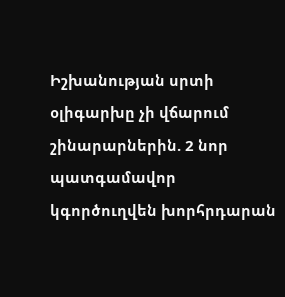Իշխանության սրտի օլիգարխը չի վճարում շինարարներին. 2 նոր պատգամավոր կգործուղվեն խորհրդարան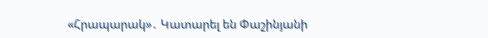«Հրապարակ»․ Կատարել են Փաշինյանի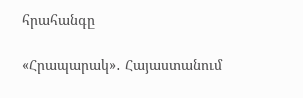հրահանգը

«Հրապարակ»․ Հայաստանում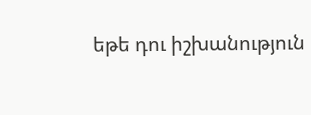եթե դու իշխանություն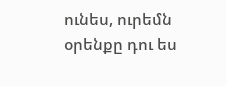ունես, ուրեմն օրենքը դու ես